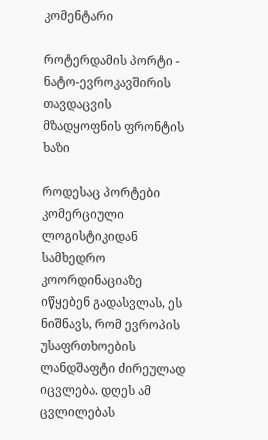კომენტარი

როტერდამის პორტი - ნატო-ევროკავშირის თავდაცვის მზადყოფნის ფრონტის ხაზი

როდესაც პორტები კომერციული ლოგისტიკიდან სამხედრო კოორდინაციაზე იწყებენ გადასვლას, ეს ნიშნავს, რომ ევროპის უსაფრთხოების ლანდშაფტი ძირეულად იცვლება. დღეს ამ ცვლილებას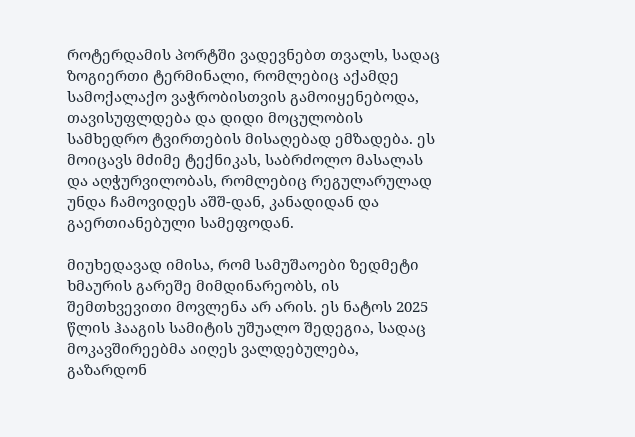როტერდამის პორტში ვადევნებთ თვალს, სადაც ზოგიერთი ტერმინალი, რომლებიც აქამდე სამოქალაქო ვაჭრობისთვის გამოიყენებოდა, თავისუფლდება და დიდი მოცულობის სამხედრო ტვირთების მისაღებად ემზადება. ეს მოიცავს მძიმე ტექნიკას, საბრძოლო მასალას და აღჭურვილობას, რომლებიც რეგულარულად უნდა ჩამოვიდეს აშშ-დან, კანადიდან და გაერთიანებული სამეფოდან.

მიუხედავად იმისა, რომ სამუშაოები ზედმეტი ხმაურის გარეშე მიმდინარეობს, ის შემთხვევითი მოვლენა არ არის. ეს ნატოს 2025 წლის ჰააგის სამიტის უშუალო შედეგია, სადაც მოკავშირეებმა აიღეს ვალდებულება, გაზარდონ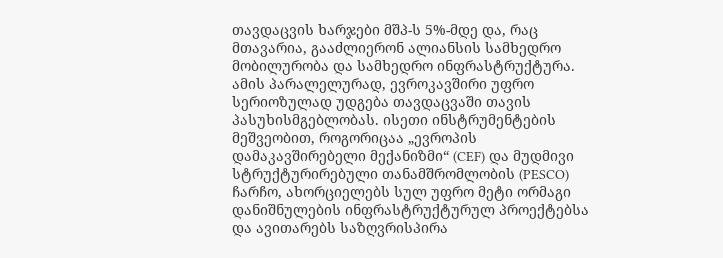თავდაცვის ხარჯები მშპ-ს 5%-მდე და, რაც მთავარია, გააძლიერონ ალიანსის სამხედრო მობილურობა და სამხედრო ინფრასტრუქტურა. ამის პარალელურად, ევროკავშირი უფრო სერიოზულად უდგება თავდაცვაში თავის პასუხისმგებლობას. ისეთი ინსტრუმენტების მეშვეობით, როგორიცაა „ევროპის დამაკავშირებელი მექანიზმი“ (CEF) და მუდმივი სტრუქტურირებული თანამშრომლობის (PESCO) ჩარჩო, ახორციელებს სულ უფრო მეტი ორმაგი დანიშნულების ინფრასტრუქტურულ პროექტებსა და ავითარებს საზღვრისპირა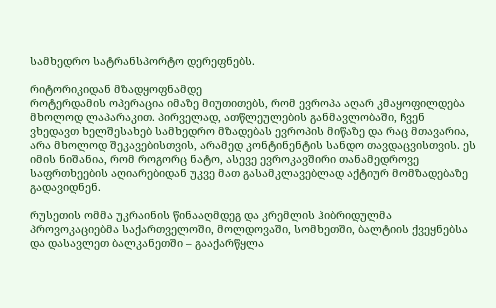სამხედრო სატრანსპორტო დერეფნებს.

რიტორიკიდან მზადყოფნამდე
როტერდამის ოპერაცია იმაზე მიუთითებს, რომ ევროპა აღარ კმაყოფილდება მხოლოდ ლაპარაკით. პირველად, ათწლეულების განმავლობაში, ჩვენ ვხედავთ ხელშესახებ სამხედრო მზადებას ევროპის მიწაზე და რაც მთავარია, არა მხოლოდ შეკავებისთვის, არამედ კონტინენტის სანდო თავდაცვისთვის. ეს იმის ნიშანია, რომ როგორც ნატო, ასევე ევროკავშირი თანამედროვე საფრთხეების აღიარებიდან უკვე მათ გასამკლავებლად აქტიურ მომზადებაზე გადავიდნენ.

რუსეთის ომმა უკრაინის წინააღმდეგ და კრემლის ჰიბრიდულმა პროვოკაციებმა საქართველოში, მოლდოვაში, სომხეთში, ბალტიის ქვეყნებსა და დასავლეთ ბალკანეთში – გააქარწყლა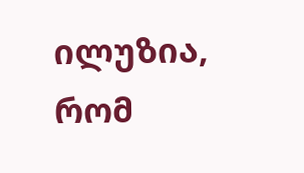ილუზია, რომ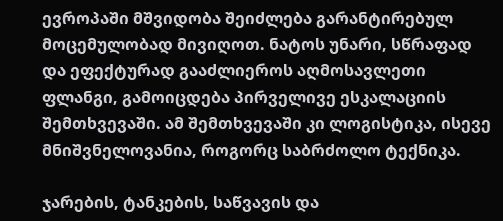ევროპაში მშვიდობა შეიძლება გარანტირებულ მოცემულობად მივიღოთ. ნატოს უნარი, სწრაფად და ეფექტურად გააძლიეროს აღმოსავლეთი ფლანგი, გამოიცდება პირველივე ესკალაციის შემთხვევაში. ამ შემთხვევაში კი ლოგისტიკა, ისევე მნიშვნელოვანია, როგორც საბრძოლო ტექნიკა.

ჯარების, ტანკების, საწვავის და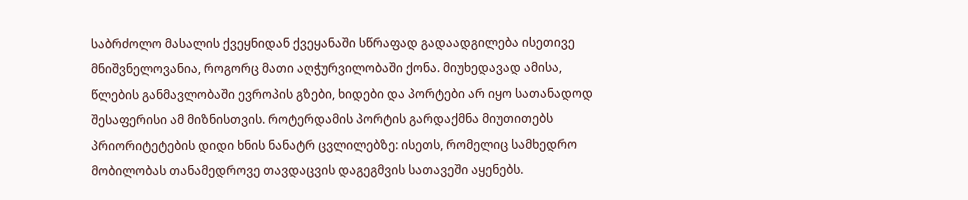საბრძოლო მასალის ქვეყნიდან ქვეყანაში სწრაფად გადაადგილება ისეთივე მნიშვნელოვანია, როგორც მათი აღჭურვილობაში ქონა. მიუხედავად ამისა, წლების განმავლობაში ევროპის გზები, ხიდები და პორტები არ იყო სათანადოდ შესაფერისი ამ მიზნისთვის. როტერდამის პორტის გარდაქმნა მიუთითებს პრიორიტეტების დიდი ხნის ნანატრ ცვლილებზე: ისეთს, რომელიც სამხედრო მობილობას თანამედროვე თავდაცვის დაგეგმვის სათავეში აყენებს.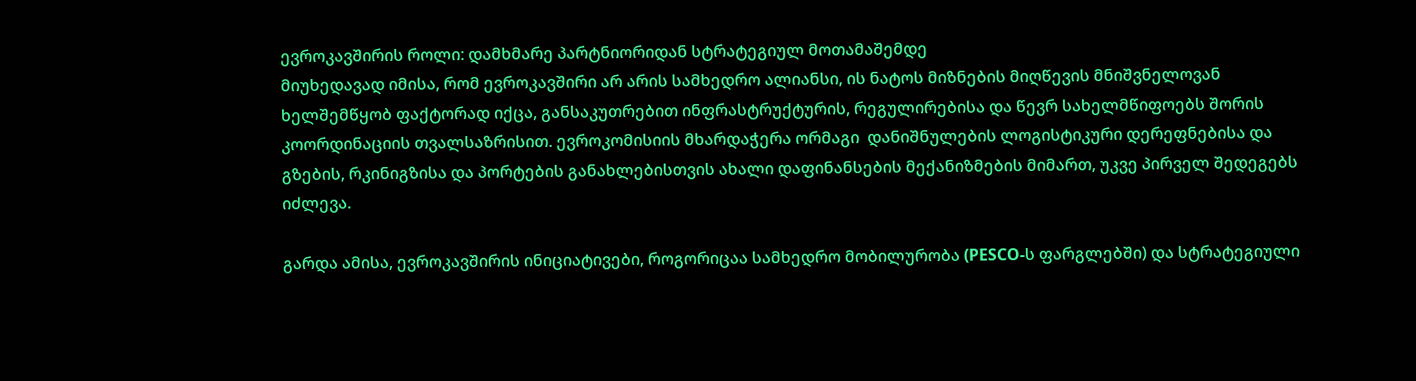ევროკავშირის როლი: დამხმარე პარტნიორიდან სტრატეგიულ მოთამაშემდე
მიუხედავად იმისა, რომ ევროკავშირი არ არის სამხედრო ალიანსი, ის ნატოს მიზნების მიღწევის მნიშვნელოვან ხელშემწყობ ფაქტორად იქცა, განსაკუთრებით ინფრასტრუქტურის, რეგულირებისა და წევრ სახელმწიფოებს შორის კოორდინაციის თვალსაზრისით. ევროკომისიის მხარდაჭერა ორმაგი  დანიშნულების ლოგისტიკური დერეფნებისა და გზების, რკინიგზისა და პორტების განახლებისთვის ახალი დაფინანსების მექანიზმების მიმართ, უკვე პირველ შედეგებს იძლევა.

გარდა ამისა, ევროკავშირის ინიციატივები, როგორიცაა სამხედრო მობილურობა (PESCO-ს ფარგლებში) და სტრატეგიული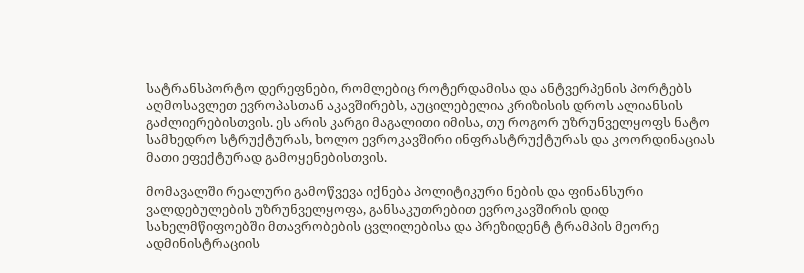სატრანსპორტო დერეფნები, რომლებიც როტერდამისა და ანტვერპენის პორტებს აღმოსავლეთ ევროპასთან აკავშირებს, აუცილებელია კრიზისის დროს ალიანსის გაძლიერებისთვის. ეს არის კარგი მაგალითი იმისა, თუ როგორ უზრუნველყოფს ნატო სამხედრო სტრუქტურას, ხოლო ევროკავშირი ინფრასტრუქტურას და კოორდინაციას მათი ეფექტურად გამოყენებისთვის.

მომავალში რეალური გამოწვევა იქნება პოლიტიკური ნების და ფინანსური ვალდებულების უზრუნველყოფა, განსაკუთრებით ევროკავშირის დიდ სახელმწიფოებში მთავრობების ცვლილებისა და პრეზიდენტ ტრამპის მეორე ადმინისტრაციის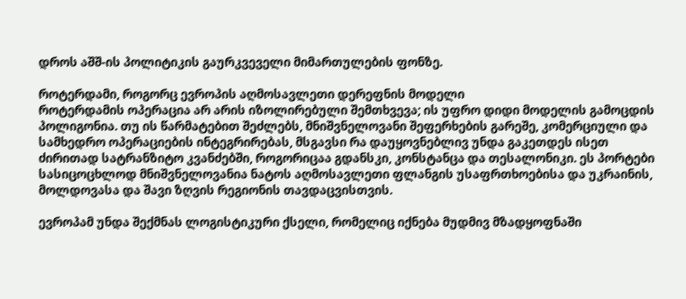დროს აშშ-ის პოლიტიკის გაურკვეველი მიმართულების ფონზე.

როტერდამი, როგორც ევროპის აღმოსავლეთი დერეფნის მოდელი
როტერდამის ოპერაცია არ არის იზოლირებული შემთხვევა; ის უფრო დიდი მოდელის გამოცდის პოლიგონია. თუ ის წარმატებით შეძლებს, მნიშვნელოვანი შეფერხების გარეშე, კომერციული და სამხედრო ოპერაციების ინტეგრირებას, მსგავსი რა დაუყოვნებლივ უნდა გაკეთდეს ისეთ ძირითად სატრანზიტო კვანძებში, როგორიცაა გდანსკი, კონსტანცა და თესალონიკი. ეს პორტები სასიცოცხლოდ მნიშვნელოვანია ნატოს აღმოსავლეთი ფლანგის უსაფრთხოებისა და უკრაინის, მოლდოვასა და შავი ზღვის რეგიონის თავდაცვისთვის.

ევროპამ უნდა შექმნას ლოგისტიკური ქსელი, რომელიც იქნება მუდმივ მზადყოფნაში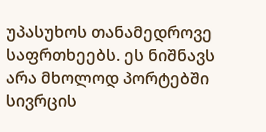უპასუხოს თანამედროვე საფრთხეებს. ეს ნიშნავს არა მხოლოდ პორტებში სივრცის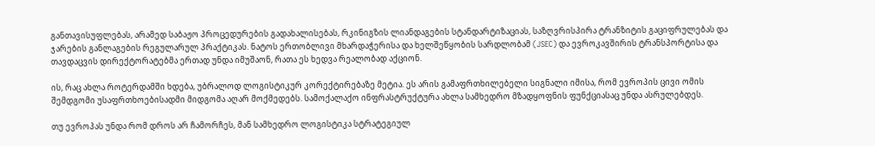განთავისუფლებას, არამედ საბაჟო პროცედურების გადახალისებას, რკინიგზის ლიანდაგების სტანდარტიზაციას, საზღვრისპირა ტრანზიტის გაციფრულებას და ჯარების განლაგების რეგულარულ პრაქტიკას. ნატოს ერთობლივი მხარდაჭერისა და ხელშეწყობის სარდლობამ (JSEC) და ევროკავშირის ტრანსპორტისა და თავდაცვის დირექტორატებმა ერთად უნდა იმუშაონ, რათა ეს ხედვა რეალობად აქციონ.

ის, რაც ახლა როტერდამში ხდება, უბრალოდ ლოგისტიკურ კორექტირებაზე მეტია. ეს არის გამაფრთხილებელი სიგნალი იმისა, რომ ევროპის ცივი ომის შემდგომი უსაფრთხოებისადმი მიდგომა აღარ მოქმედებს. სამოქალაქო ინფრასტრუქტურა ახლა სამხედრო მზადყოფნის ფუნქციასაც უნდა ასრულებდეს.

თუ ევროპას უნდა რომ დროს არ ჩამორჩეს, მან სამხედრო ლოგისტიკა სტრატეგიულ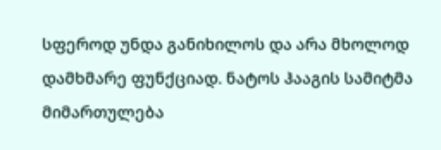სფეროდ უნდა განიხილოს და არა მხოლოდ დამხმარე ფუნქციად. ნატოს ჰააგის სამიტმა მიმართულება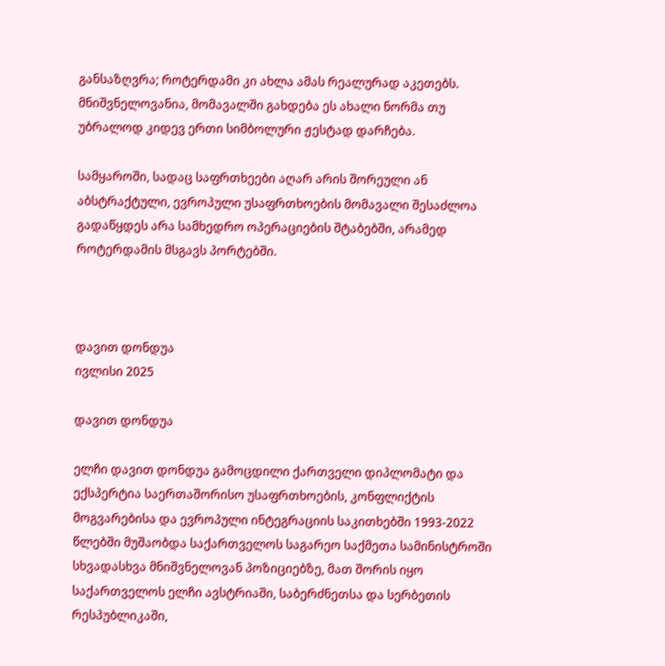განსაზღვრა; როტერდამი კი ახლა ამას რეალურად აკეთებს. მნიშვნელოვანია, მომავალში გახდება ეს ახალი ნორმა თუ უბრალოდ კიდევ ერთი სიმბოლური ჟესტად დარჩება.

სამყაროში, სადაც საფრთხეები აღარ არის შორეული ან აბსტრაქტული, ევროპული უსაფრთხოების მომავალი შესაძლოა გადაწყდეს არა სამხედრო ოპერაციების შტაბებში, არამედ როტერდამის მსგავს პორტებში.



დავით დონდუა
ივლისი 2025

დავით დონდუა

ელჩი დავით დონდუა გამოცდილი ქართველი დიპლომატი და ექსპერტია საერთაშორისო უსაფრთხოების, კონფლიქტის მოგვარებისა და ევროპული ინტეგრაციის საკითხებში 1993-2022 წლებში მუშაობდა საქართველოს საგარეო საქმეთა სამინისტროში სხვადასხვა მნიშვნელოვან პოზიციებზე, მათ შორის იყო საქართველოს ელჩი ავსტრიაში, საბერძნეთსა და სერბეთის რესპუბლიკაში,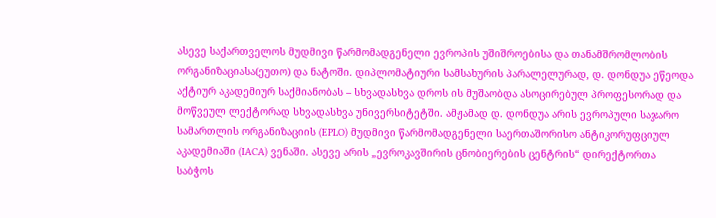ასევე საქართველოს მუდმივი წარმომადგენელი ევროპის უშიშროებისა და თანამშრომლობის ორგანიზაციასა(ეუთო) და ნატოში. დიპლომატიური სამსახურის პარალელურად, დ. დონდუა ეწეოდა აქტიურ აკადემიურ საქმიანობას – სხვადასხვა დროს ის მუშაობდა ასოცირებულ პროფესორად და მოწვეულ ლექტორად სხვადასხვა უნივერსიტეტში. ამჟამად დ. დონდუა არის ევროპული საჯარო სამართლის ორგანიზაციის (EPLO) მუდმივი წარმომადგენელი საერთაშორისო ანტიკორუფციულ აკადემიაში (IACA) ვენაში. ასევე არის „ევროკავშირის ცნობიერების ცენტრის“ დირექტორთა საბჭოს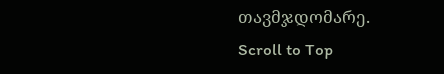თავმჯდომარე.
Scroll to Top